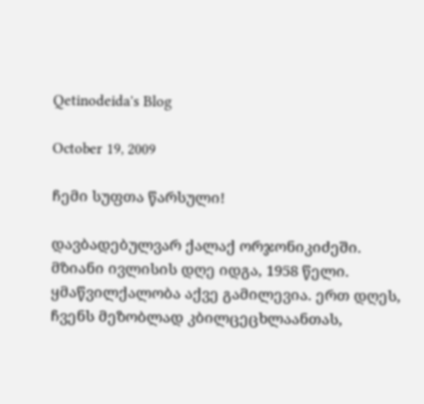Qetinodeida's Blog

October 19, 2009

ჩემი სუფთა წარსული!

დავბადებულვარ ქალაქ ორჯონიკიძეში. მზიანი ივლისის დღე იდგა, 1958 წელი. ყმაწვილქალობა აქვე გამილევია. ერთ დღეს, ჩვენს მეზობლად კბილცეცხლაანთას,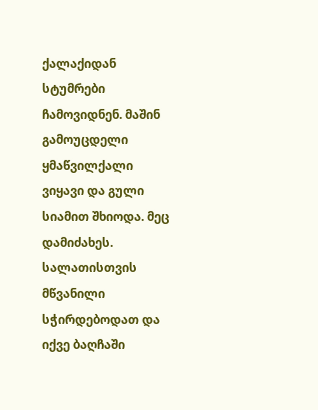ქალაქიდან სტუმრები ჩამოვიდნენ. მაშინ გამოუცდელი ყმაწვილქალი ვიყავი და გული სიამით შხიოდა. მეც დამიძახეს. სალათისთვის მწვანილი სჭირდებოდათ და იქვე ბაღჩაში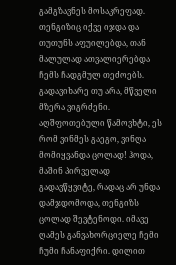გამგზავნეს მოსაკრეფად. თენგიზიც იქვე იჯდა და თუთუნს აფუილებდა, თან მალულად ათვალიერებდა ჩემს ჩადგმულ თეძოებს. გადავიხარე თუ არა, მწველი მზერა ვიგრძენი. აღშფოთებული წამოვხტი, ეს რომ ვინმეს გაეგო, ვინღა მომიყვანდა ცოლად! ჰოდა, მაშინ პირველად გადავწყვიტე, რადაც არ უნდა დამჯდომოდა, თენგიზს ცოლად შევტენოდი. იმავე ღამეს განვახორციელე ჩემი ჩუმი ჩანაფიქრი. დილით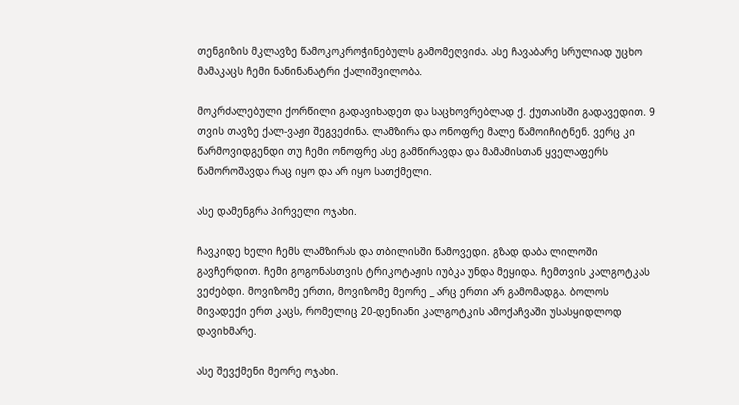თენგიზის მკლავზე წამოკოკროჭინებულს გამომეღვიძა. ასე ჩავაბარე სრულიად უცხო მამაკაცს ჩემი ნანინანატრი ქალიშვილობა.

მოკრძალებული ქორწილი გადავიხადეთ და საცხოვრებლად ქ. ქუთაისში გადავედით. 9 თვის თავზე ქალ-ვაჟი შეგვეძინა. ლამზირა და ონოფრე მალე წამოიჩიტნენ. ვერც კი წარმოვიდგენდი თუ ჩემი ონოფრე ასე გამწირავდა და მამამისთან ყველაფერს წამოროშავდა რაც იყო და არ იყო სათქმელი.

ასე დამენგრა პირველი ოჯახი.

ჩავკიდე ხელი ჩემს ლამზირას და თბილისში წამოვედი. გზად დაბა ლილოში გავჩერდით. ჩემი გოგონასთვის ტრიკოტაჟის იუბკა უნდა მეყიდა. ჩემთვის კალგოტკას ვეძებდი. მოვიზომე ერთი, მოვიზომე მეორე _ არც ერთი არ გამომადგა. ბოლოს მივადექი ერთ კაცს, რომელიც 20-დენიანი კალგოტკის ამოქაჩვაში უსასყიდლოდ დავიხმარე.

ასე შევქმენი მეორე ოჯახი.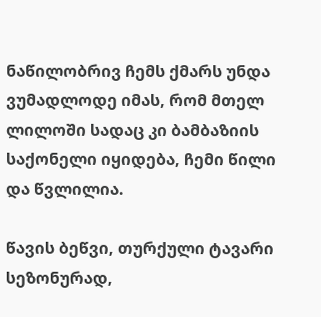ნაწილობრივ ჩემს ქმარს უნდა ვუმადლოდე იმას, რომ მთელ ლილოში სადაც კი ბამბაზიის საქონელი იყიდება, ჩემი წილი და წვლილია.

წავის ბეწვი, თურქული ტავარი სეზონურად,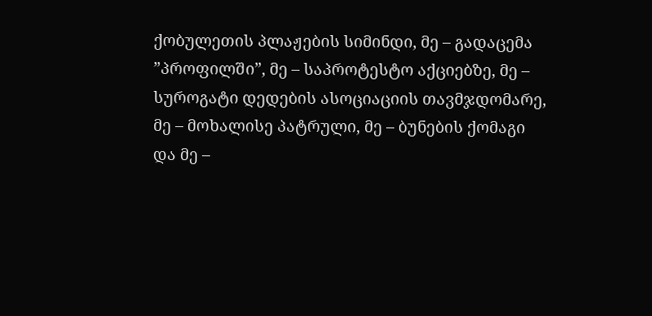ქობულეთის პლაჟების სიმინდი, მე – გადაცემა ”პროფილში”, მე – საპროტესტო აქციებზე, მე – სუროგატი დედების ასოციაციის თავმჯდომარე, მე – მოხალისე პატრული, მე – ბუნების ქომაგი და მე –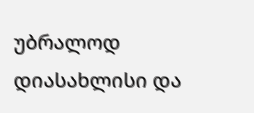უბრალოდ დიასახლისი და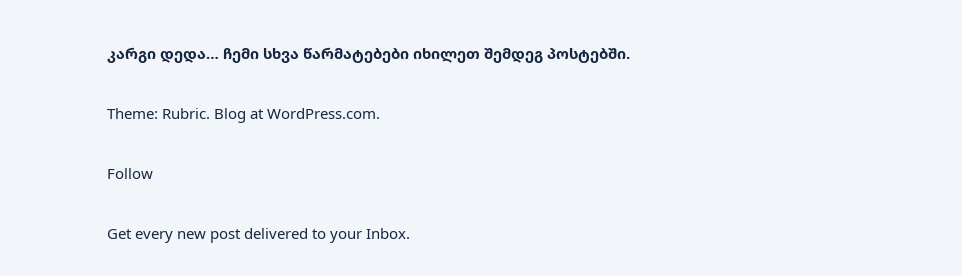კარგი დედა… ჩემი სხვა წარმატებები იხილეთ შემდეგ პოსტებში.

Theme: Rubric. Blog at WordPress.com.

Follow

Get every new post delivered to your Inbox.